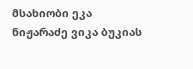მსახიობი ეკა ნიჟარაძე ვიკა ბუკიას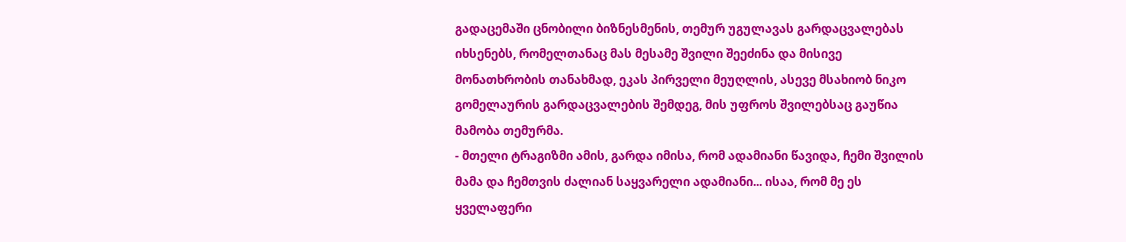გადაცემაში ცნობილი ბიზნესმენის, თემურ უგულავას გარდაცვალებას იხსენებს, რომელთანაც მას მესამე შვილი შეეძინა და მისივე მონათხრობის თანახმად, ეკას პირველი მეუღლის, ასევე მსახიობ ნიკო გომელაურის გარდაცვალების შემდეგ, მის უფროს შვილებსაც გაუწია მამობა თემურმა.
- მთელი ტრაგიზმი ამის, გარდა იმისა, რომ ადამიანი წავიდა, ჩემი შვილის მამა და ჩემთვის ძალიან საყვარელი ადამიანი... ისაა, რომ მე ეს ყველაფერი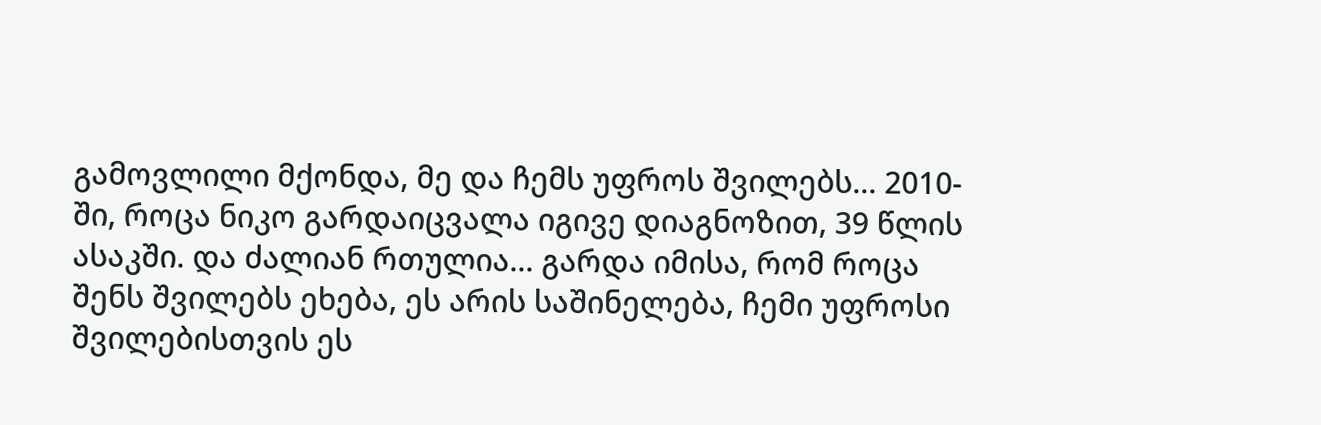გამოვლილი მქონდა, მე და ჩემს უფროს შვილებს... 2010-ში, როცა ნიკო გარდაიცვალა იგივე დიაგნოზით, 39 წლის ასაკში. და ძალიან რთულია... გარდა იმისა, რომ როცა შენს შვილებს ეხება, ეს არის საშინელება, ჩემი უფროსი შვილებისთვის ეს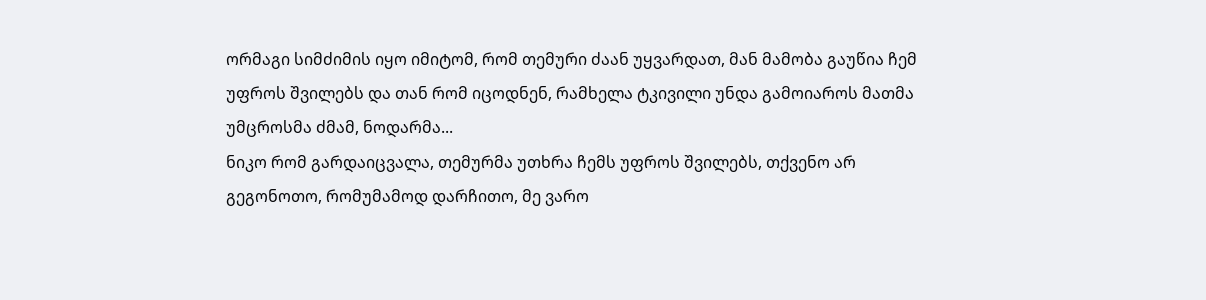ორმაგი სიმძიმის იყო იმიტომ, რომ თემური ძაან უყვარდათ, მან მამობა გაუწია ჩემ უფროს შვილებს და თან რომ იცოდნენ, რამხელა ტკივილი უნდა გამოიაროს მათმა უმცროსმა ძმამ, ნოდარმა...
ნიკო რომ გარდაიცვალა, თემურმა უთხრა ჩემს უფროს შვილებს, თქვენო არ გეგონოთო, რომუმამოდ დარჩითო, მე ვარო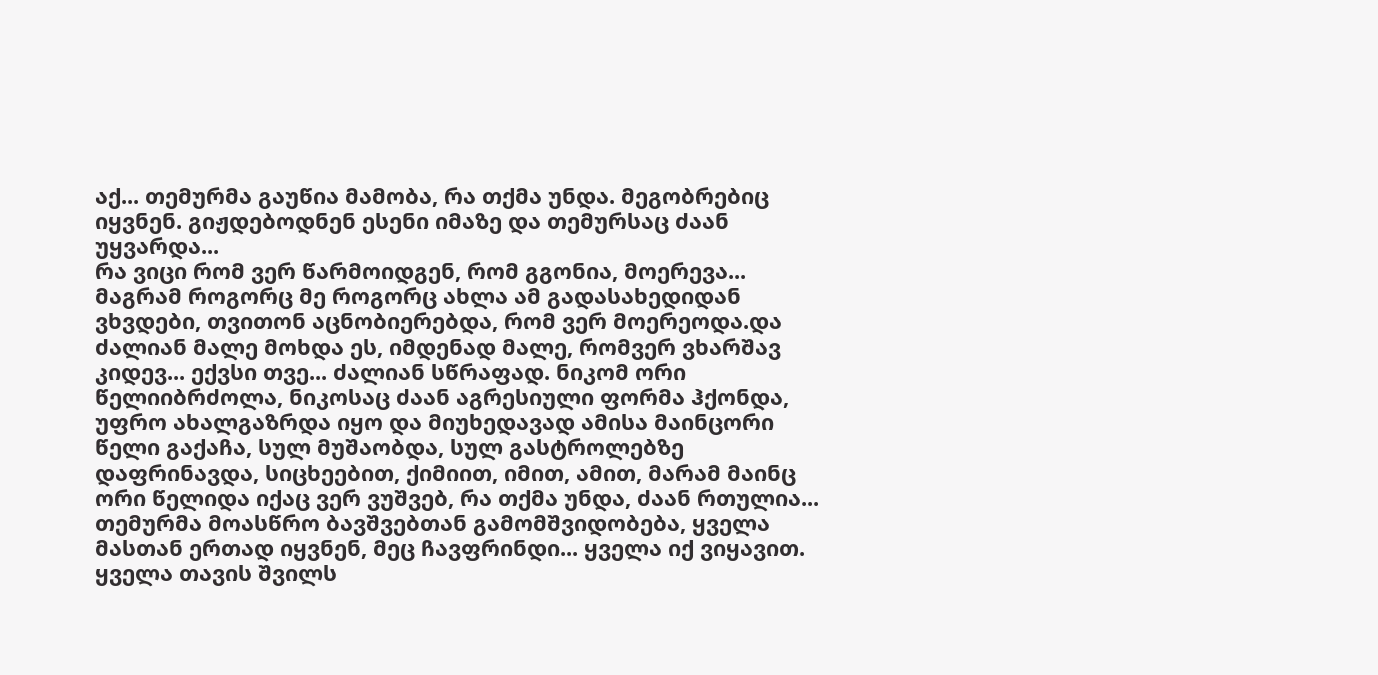აქ... თემურმა გაუწია მამობა, რა თქმა უნდა. მეგობრებიც იყვნენ. გიჟდებოდნენ ესენი იმაზე და თემურსაც ძაან უყვარდა...
რა ვიცი რომ ვერ წარმოიდგენ, რომ გგონია, მოერევა... მაგრამ როგორც მე როგორც ახლა ამ გადასახედიდან ვხვდები, თვითონ აცნობიერებდა, რომ ვერ მოერეოდა.და ძალიან მალე მოხდა ეს, იმდენად მალე, რომვერ ვხარშავ კიდევ... ექვსი თვე... ძალიან სწრაფად. ნიკომ ორი წელიიბრძოლა, ნიკოსაც ძაან აგრესიული ფორმა ჰქონდა, უფრო ახალგაზრდა იყო და მიუხედავად ამისა მაინცორი წელი გაქაჩა, სულ მუშაობდა, სულ გასტროლებზე დაფრინავდა, სიცხეებით, ქიმიით, იმით, ამით, მარამ მაინც ორი წელიდა იქაც ვერ ვუშვებ, რა თქმა უნდა, ძაან რთულია...
თემურმა მოასწრო ბავშვებთან გამომშვიდობება, ყველა მასთან ერთად იყვნენ, მეც ჩავფრინდი... ყველა იქ ვიყავით. ყველა თავის შვილს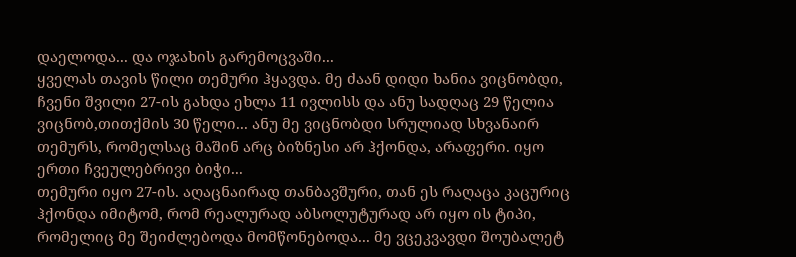დაელოდა... და ოჯახის გარემოცვაში...
ყველას თავის წილი თემური ჰყავდა. მე ძაან დიდი ხანია ვიცნობდი, ჩვენი შვილი 27-ის გახდა ეხლა 11 ივლისს და ანუ სადღაც 29 წელია ვიცნობ,თითქმის 30 წელი... ანუ მე ვიცნობდი სრულიად სხვანაირ თემურს, რომელსაც მაშინ არც ბიზნესი არ ჰქონდა, არაფერი. იყო ერთი ჩვეულებრივი ბიჭი...
თემური იყო 27-ის. აღაცნაირად თანბავშური, თან ეს რაღაცა კაცურიც ჰქონდა იმიტომ, რომ რეალურად აბსოლუტურად არ იყო ის ტიპი, რომელიც მე შეიძლებოდა მომწონებოდა... მე ვცეკვავდი შოუბალეტ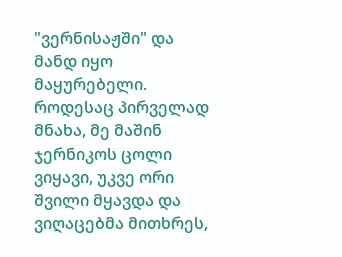"ვერნისაჟში" და მანდ იყო მაყურებელი. როდესაც პირველად მნახა, მე მაშინ ჯერნიკოს ცოლი ვიყავი, უკვე ორი შვილი მყავდა და ვიღაცებმა მითხრეს,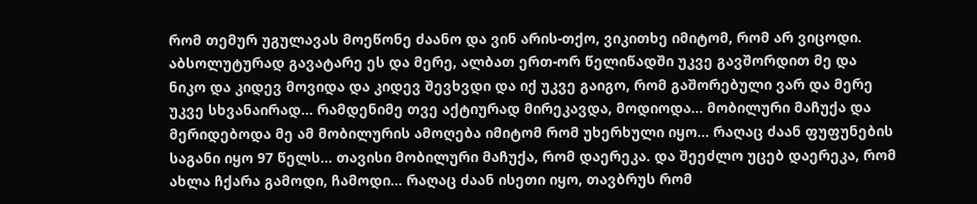რომ თემურ უგულავას მოეწონე ძაანო და ვინ არის-თქო, ვიკითხე იმიტომ, რომ არ ვიცოდი.
აბსოლუტურად გავატარე ეს და მერე, ალბათ ერთ-ორ წელიწადში უკვე გავშორდით მე და ნიკო და კიდევ მოვიდა და კიდევ შევხვდი და იქ უკვე გაიგო, რომ გაშორებული ვარ და მერე უკვე სხვანაირად... რამდენიმე თვე აქტიურად მირეკავდა, მოდიოდა... მობილური მაჩუქა და მერიდებოდა მე ამ მობილურის ამოღება იმიტომ რომ უხერხული იყო... რაღაც ძაან ფუფუნების საგანი იყო 97 წელს... თავისი მობილური მაჩუქა, რომ დაერეკა. და შეეძლო უცებ დაერეკა, რომ ახლა ჩქარა გამოდი, ჩამოდი... რაღაც ძაან ისეთი იყო, თავბრუს რომ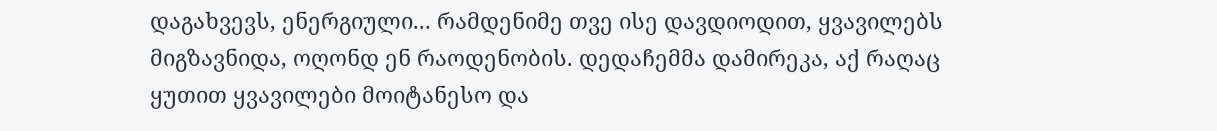დაგახვევს, ენერგიული... რამდენიმე თვე ისე დავდიოდით, ყვავილებს მიგზავნიდა, ოღონდ ენ რაოდენობის. დედაჩემმა დამირეკა, აქ რაღაც ყუთით ყვავილები მოიტანესო და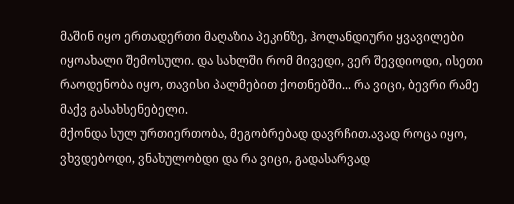მაშინ იყო ერთადერთი მაღაზია პეკინზე, ჰოლანდიური ყვავილები იყოახალი შემოსული. და სახლში რომ მივედი, ვერ შევდიოდი, ისეთი რაოდენობა იყო, თავისი პალმებით ქოთნებში... რა ვიცი, ბევრი რამე მაქვ გასახსენებელი.
მქონდა სულ ურთიერთობა, მეგობრებად დავრჩით.ავად როცა იყო, ვხვდებოდი, ვნახულობდი და რა ვიცი, გადასარვად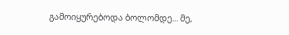გამოიყურებოდა ბოლომდე... მე,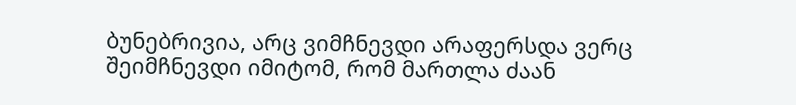ბუნებრივია, არც ვიმჩნევდი არაფერსდა ვერც შეიმჩნევდი იმიტომ, რომ მართლა ძაან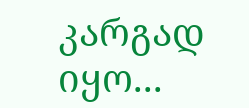კარგად იყო...